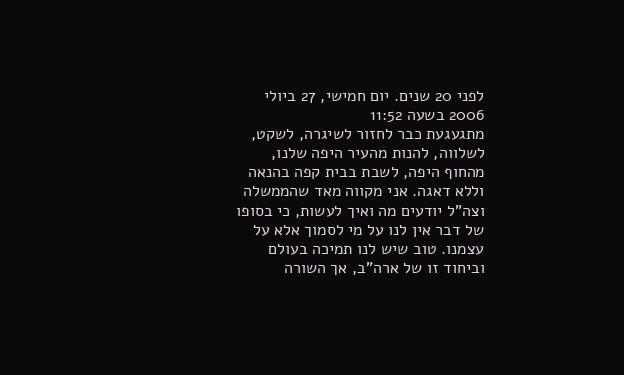לפני 20 שנים. יום חמישי, 27 ביולי 2006 בשעה 11:52
מתגעגעת כבר לחזור לשיגרה, לשקט, לשלווה, להנות מהעיר היפה שלנו, מהחוף היפה, לשבת בבית קפה בהנאה וללא דאגה. אני מקווה מאד שהממשלה וצה"ל יודעים מה ואיך לעשות, כי בסופו של דבר אין לנו על מי לסמוך אלא על עצמנו. טוב שיש לנו תמיכה בעולם וביחוד זו של ארה"ב, אך השורה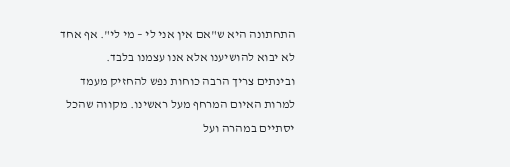התחתונה היא ש"אם אין אני לי – מי לי". אף אחד לא יבוא להושיענו אלא אנו עצמנו בלבד.
ובינתים צריך הרבה כוחות נפש להחזיק מעמד למרות האיום המרחף מעל ראשינו. מקווה שהכל יסתיים במהרה ועל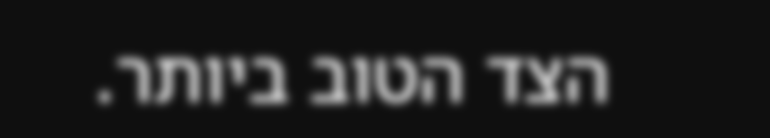הצד הטוב ביותר.